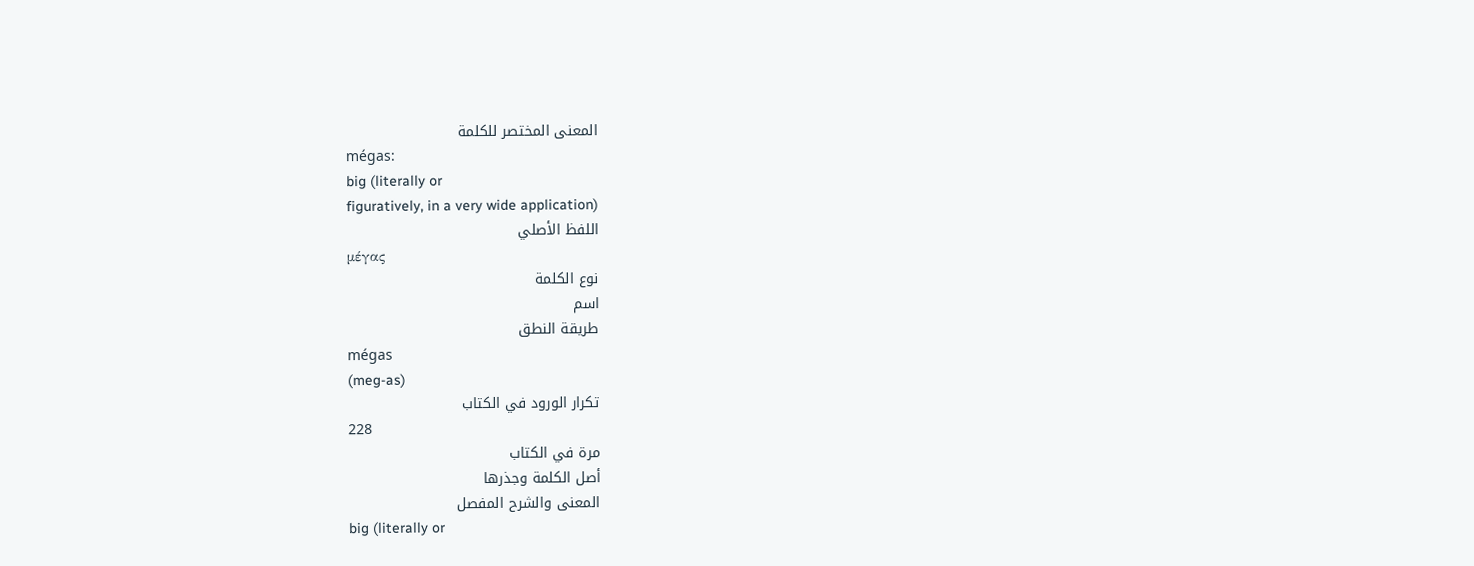المعنى المختصر للكلمة
mégas:
big (literally or
figuratively, in a very wide application)
اللفظ الأصلي
μέγας
نوع الكلمة
اسم
طريقة النطق
mégas
(meg-as)
تكرار الورود في الكتاب
228
مرة في الكتاب
أصل الكلمة وجذرها
المعنى والشرح المفصل
big (literally or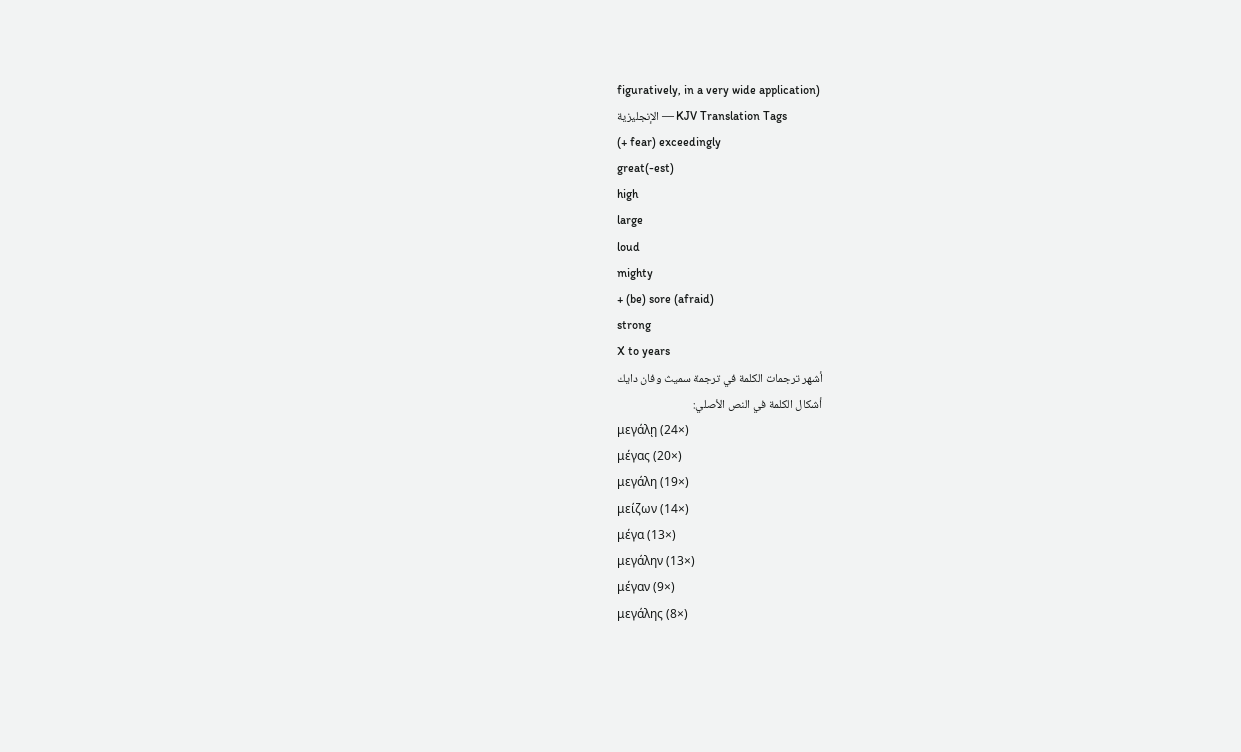figuratively, in a very wide application)
الإنجليزية — KJV Translation Tags
(+ fear) exceedingly
great(-est)
high
large
loud
mighty
+ (be) sore (afraid)
strong
X to years
أشهر ترجمات الكلمة في ترجمة سميث وفان دايك
أشكال الكلمة في النص الأصلي:
μεγάλῃ (24×)
μέγας (20×)
μεγάλη (19×)
μείζων (14×)
μέγα (13×)
μεγάλην (13×)
μέγαν (9×)
μεγάλης (8×)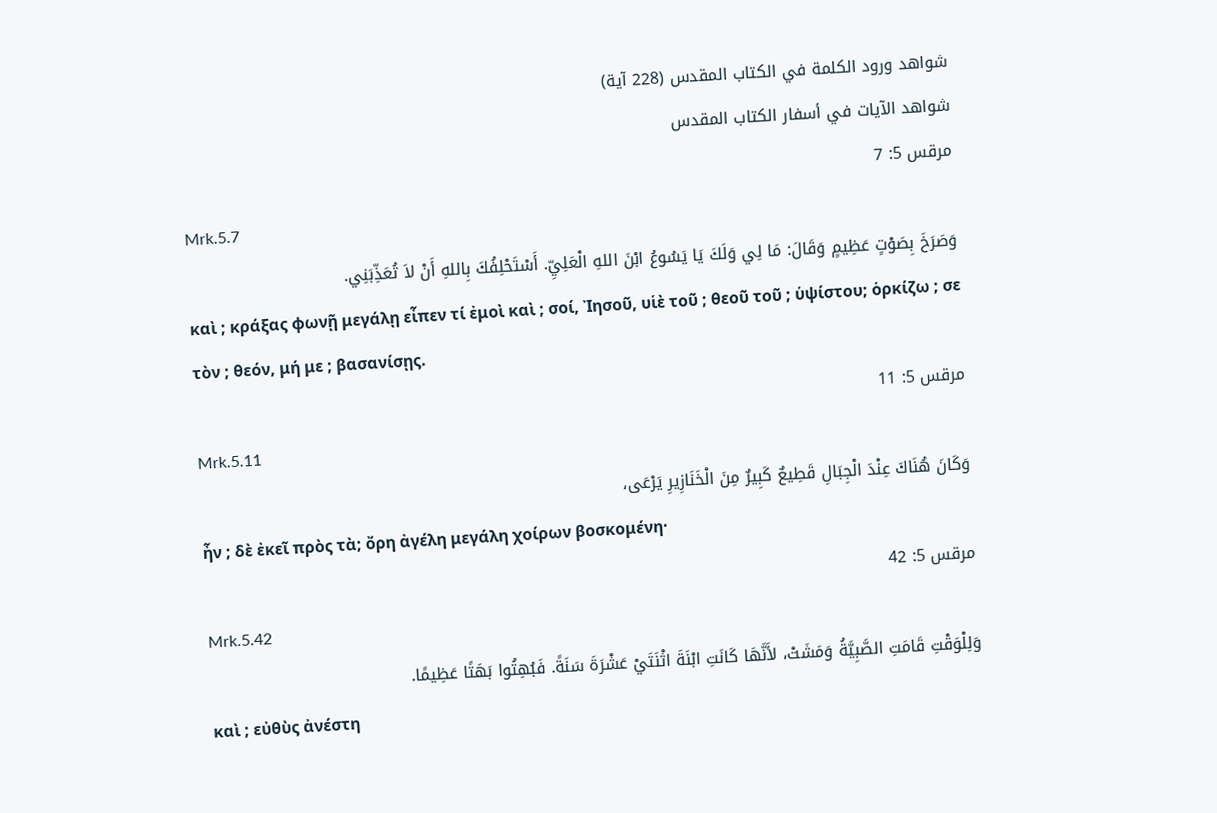شواهد ورود الكلمة في الكتاب المقدس (228 آية)
شواهد الآيات في أسفار الكتاب المقدس
مرقس 5: 7
Mrk.5.7
وَصَرَخَ بِصَوْتٍ عَظِيمٍ وَقَالَ: مَا لِي وَلَكَ يَا يَسُوعُ ابْنَ اللهِ الْعَلِيِّ. أَسْتَحْلِفُكَ بِاللهِ أَنْ لاَ تُعَذِّبَنِي.
καὶ ; κράξας φωνῇ μεγάλῃ εἶπεν τί ἐμοὶ καὶ ; σοί, Ἰησοῦ, υἱὲ τοῦ ; θεοῦ τοῦ ; ὑψίστου; ὁρκίζω ; σε τὸν ; θεόν, μή με ; βασανίσῃς.
مرقس 5: 11
Mrk.5.11
وَكَانَ هُنَاكَ عِنْدَ الْجِبَالِ قَطِيعٌ كَبِيرٌ مِنَ الْخَنَازِيرِ يَرْعَى،
ἦν ; δὲ ἐκεῖ πρὸς τὰ; ὄρη ἀγέλη μεγάλη χοίρων βοσκομένη·
مرقس 5: 42
Mrk.5.42
وَلِلْوَقْتِ قَامَتِ الصَّبِيَّةُ وَمَشَتْ، لأَنَّهَا كَانَتِ ابْنَةَ اثْنَتَيْ عَشْرَةَ سَنَةً. فَبُهِتُوا بَهَتًا عَظِيمًا.
καὶ ; εὐθὺς ἀνέστη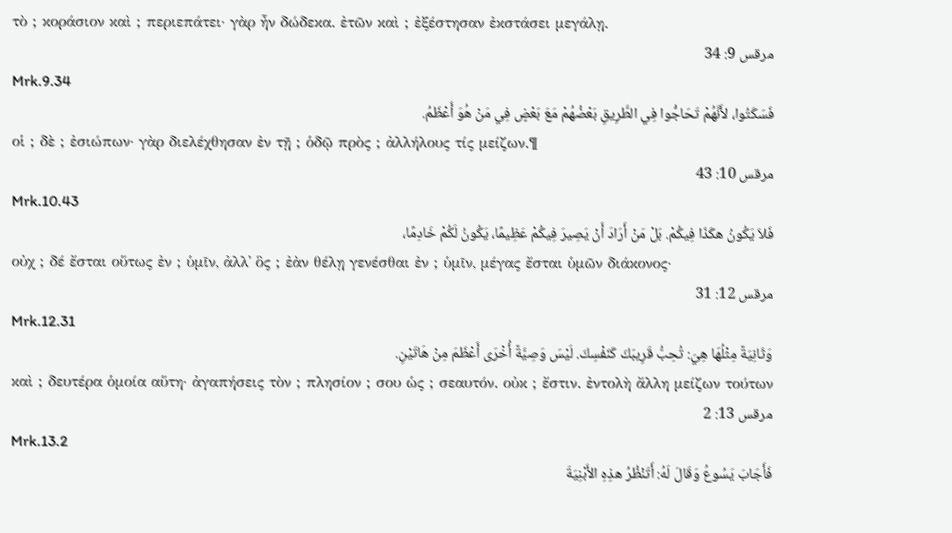τὸ ; κοράσιον καὶ ; περιεπάτει· γὰρ ἦν δώδεκα. ἐτῶν καὶ ; ἐξέστησαν ἐκστάσει μεγάλῃ.
مرقس 9: 34
Mrk.9.34
فَسَكَتُوا، لأَنَّهُمْ تَحَاجُّوا فِي الطَّرِيقِ بَعْضُهُمْ مَعَ بَعْضٍ فِي مَنْ هُوَ أَعْظَمُ.
οἱ ; δὲ ; ἐσιώπων· γὰρ διελέχθησαν ἐν τῇ ; ὁδῷ πρὸς ; ἀλλήλους τίς μείζων.¶
مرقس 10: 43
Mrk.10.43
فَلاَ يَكُونُ هكَذَا فِيكُمْ. بَلْ مَنْ أَرَادَ أَنْ يَصِيرَ فِيكُمْ عَظِيمًا، يَكُونُ لَكُمْ خَادِمًا،
οὐχ ; δέ ἔσται οὕτως ἐν ; ὑμῖν, ἀλλ᾽ ὃς ; ἐὰν θέλῃ γενέσθαι ἐν ; ὑμῖν, μέγας ἔσται ὑμῶν διάκονος·
مرقس 12: 31
Mrk.12.31
وَثَانِيَةٌ مِثْلُهَا هِيَ: تُحِبُّ قَرِيبَكَ كَنَفْسِكَ. لَيْسَ وَصِيَّةٌ أُخْرَى أَعْظَمَ مِنْ هَاتَيْنِ.
καὶ ; δευτέρα ὁμοία αὕτη· ἀγαπήσεις τὸν ; πλησίον ; σου ὡς ; σεαυτόν. οὐκ ; ἔστιν. ἐντολὴ ἄλλη μείζων τούτων
مرقس 13: 2
Mrk.13.2
فَأَجَابَ يَسُوعُ وَقَالَ لَهُ: أَتَنْظُرُ هذِهِ الأَبْنِيَةَ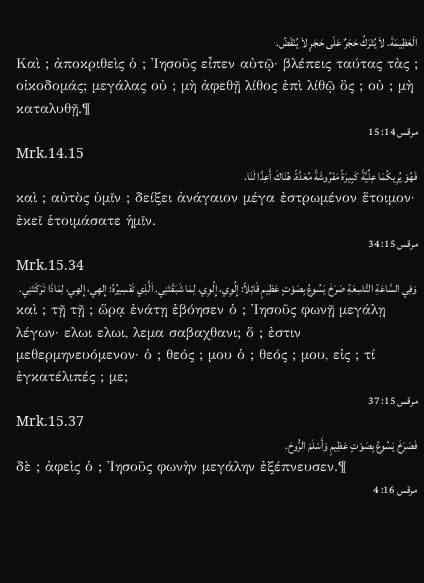الْعَظِيمَةَ. لاَ يُتْرَكُ حَجَرٌ عَلَى حَجَرٍ لاَ يُنْقَضُ.
Καὶ ; ἀποκριθεὶς ὁ ; Ἰησοῦς εἶπεν αὐτῷ· βλέπεις ταύτας τὰς ; οἰκοδομάς; μεγάλας οὐ ; μὴ ἀφεθῇ λίθος ἐπὶ λίθῷ ὃς ; οὐ ; μὴ καταλυθῇ.¶
مرقس 14: 15
Mrk.14.15
فَهُوَ يُرِيكُمَا عِلِّيَّةً كَبِيرَةً مَفْرُوشَةً مُعَدَّةً. هُنَاكَ أَعِدَّا لَنَا.
καὶ ; αὐτὸς ὑμῖν ; δείξει ἀνάγαιον μέγα ἐστρωμένον ἕτοιμον· ἐκεῖ ἑτοιμάσατε ἡμῖν.
مرقس 15: 34
Mrk.15.34
وَفِي السَّاعَةِ التَّاسِعَةِ صَرَخَ يَسُوعُ بِصَوْتٍ عَظِيمٍ قَائِلاً: إِلُوِي، إِلُوِي، لِمَا شَبَقْتَنِي. اَلَّذِي تَفْسِيرُهُ: إِلهِي، إِلهِي، لِمَاذَا تَرَكْتَنِي.
καὶ ; τῇ τῇ ; ὥρᾳ ἐνάτῃ ἐβόησεν ὁ ; Ἰησοῦς φωνῇ μεγάλῃ λέγων· ελωι ελωι, λεμα σαβαχθανι; ὅ ; ἐστιν μεθερμηνευόμενον· ὁ ; θεός ; μου ὁ ; θεός ; μου, εἰς ; τί ἐγκατέλιπές ; με;
مرقس 15: 37
Mrk.15.37
فَصَرَخَ يَسُوعُ بِصَوْتٍ عَظِيمٍ وَأَسْلَمَ الرُّوحَ.
δὲ ; ἀφεὶς ὁ ; Ἰησοῦς φωνὴν μεγάλην ἐξέπνευσεν.¶
مرقس 16: 4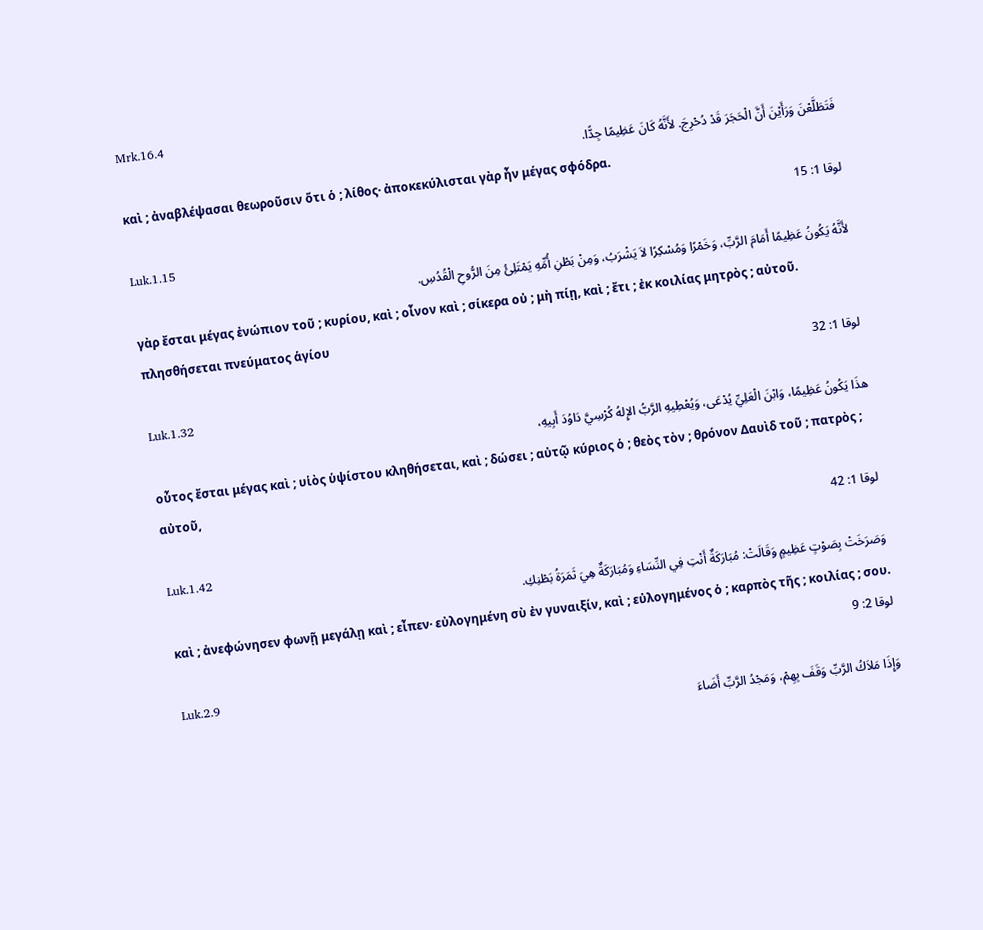Mrk.16.4
فَتَطَلَّعْنَ وَرَأَيْنَ أَنَّ الْحَجَرَ قَدْ دُحْرِجَ. لأَنَّهُ كَانَ عَظِيمًا جِدًّا.
καὶ ; ἀναβλέψασαι θεωροῦσιν ὅτι ὁ ; λίθος· ἀποκεκύλισται γὰρ ἦν μέγας σφόδρα.
لوقا 1: 15
Luk.1.15
لأَنَّهُ يَكُونُ عَظِيمًا أَمَامَ الرَّبِّ، وَخَمْرًا وَمُسْكِرًا لاَ يَشْرَبُ، وَمِنْ بَطْنِ أُمِّهِ يَمْتَلِئُ مِنَ الرُّوحِ الْقُدُسِ.
γὰρ ἔσται μέγας ἐνώπιον τοῦ ; κυρίου, καὶ ; οἶνον καὶ ; σίκερα οὐ ; μὴ πίῃ, καὶ ; ἔτι ; ἐκ κοιλίας μητρὸς ; αὐτοῦ. πλησθήσεται πνεύματος ἁγίου
لوقا 1: 32
Luk.1.32
هذَا يَكُونُ عَظِيمًا، وَابْنَ الْعَلِيِّ يُدْعَى، وَيُعْطِيهِ الرَّبُّ الإِلهُ كُرْسِيَّ دَاوُدَ أَبِيهِ،
οὗτος ἔσται μέγας καὶ ; υἱὸς ὑψίστου κληθήσεται, καὶ ; δώσει ; αὐτῷ κύριος ὁ ; θεὸς τὸν ; θρόνον Δαυὶδ τοῦ ; πατρὸς ; αὐτοῦ,
لوقا 1: 42
Luk.1.42
وَصَرَخَتْ بِصَوْتٍ عَظِيمٍ وَقَالَتْ: مُبَارَكَةٌ أَنْتِ فِي النِّسَاءِ وَمُبَارَكَةٌ هِيَ ثَمَرَةُ بَطْنِكِ.
καὶ ; ἀνεφώνησεν φωνῇ μεγάλῃ καὶ ; εἶπεν· εὐλογημένη σὺ ἐν γυναιξίν, καὶ ; εὐλογημένος ὁ ; καρπὸς τῆς ; κοιλίας ; σου.
لوقا 2: 9
Luk.2.9
وَإِذَا مَلاَكُ الرَّبِّ وَقَفَ بِهِمْ، وَمَجْدُ الرَّبِّ أَضَاءَ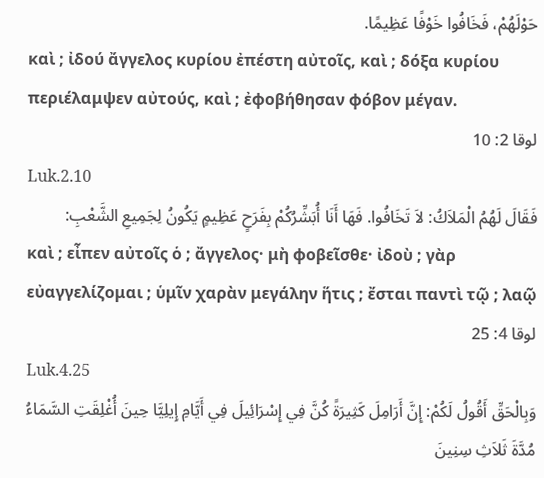حَوْلَهُمْ، فَخَافُوا خَوْفًا عَظِيمًا.
καὶ ; ἰδού ἄγγελος κυρίου ἐπέστη αὐτοῖς, καὶ ; δόξα κυρίου περιέλαμψεν αὐτούς, καὶ ; ἐφοβήθησαν φόβον μέγαν.
لوقا 2: 10
Luk.2.10
فَقَالَ لَهُمُ الْمَلاَكُ: لاَ تَخَافُوا. فَهَا أَنَا أُبَشِّرُكُمْ بِفَرَحٍ عَظِيمٍ يَكُونُ لِجَمِيعِ الشَّعْبِ:
καὶ ; εἶπεν αὐτοῖς ὁ ; ἄγγελος· μὴ φοβεῖσθε· ἰδοὺ ; γὰρ εὐαγγελίζομαι ; ὑμῖν χαρὰν μεγάλην ἥτις ; ἔσται παντὶ τῷ ; λαῷ
لوقا 4: 25
Luk.4.25
وَبِالْحَقِّ أَقُولُ لَكُمْ: إِنَّ أَرَامِلَ كَثِيرَةً كُنَّ فِي إِسْرَائِيلَ فِي أَيَّامِ إِيلِيَّا حِينَ أُغْلِقَتِ السَّمَاءُ مُدَّةَ ثَلاَثِ سِنِينَ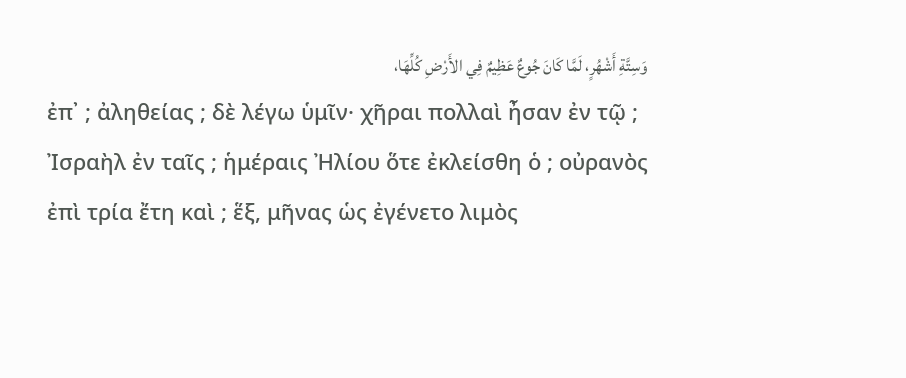وَسِتَّةِ أَشْهُرٍ، لَمَّا كَانَ جُوعٌ عَظِيمٌ فِي الأَرْضِ كُلِّهَا،
ἐπ᾽ ; ἀληθείας ; δὲ λέγω ὑμῖν· χῆραι πολλαὶ ἦσαν ἐν τῷ ; Ἰσραὴλ ἐν ταῖς ; ἡμέραις Ἠλίου ὅτε ἐκλείσθη ὁ ; οὐρανὸς ἐπὶ τρία ἔτη καὶ ; ἕξ, μῆνας ὡς ἐγένετο λιμὸς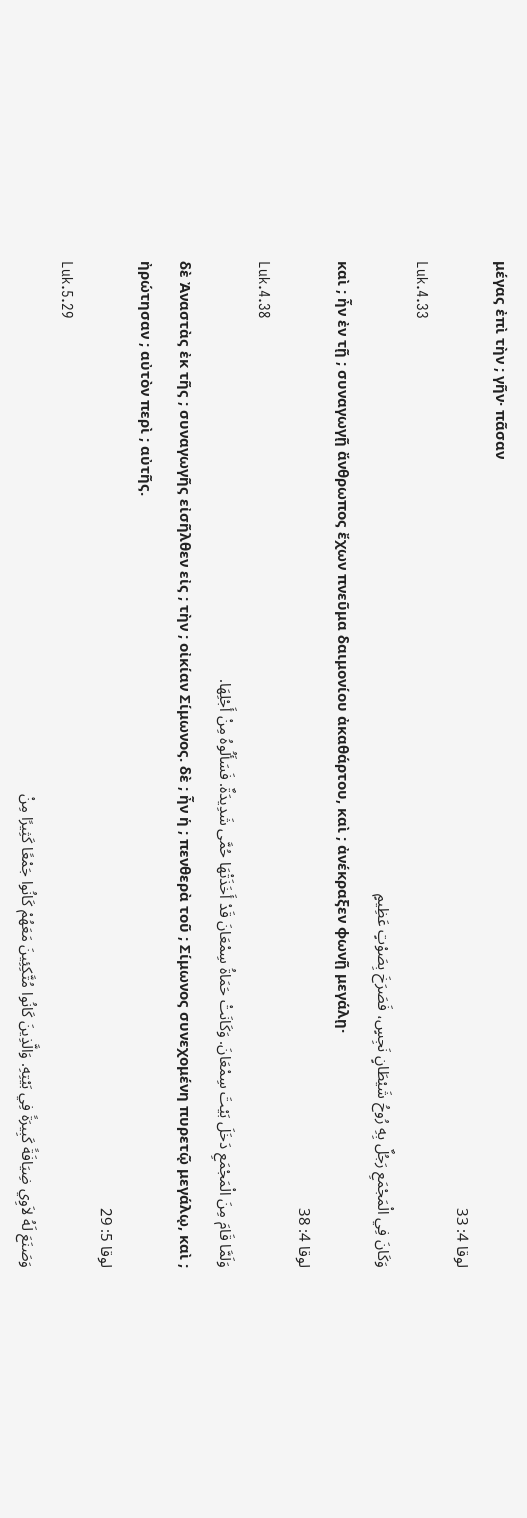μέγας ἐπὶ τὴν ; γῆν· πᾶσαν
لوقا 4: 33
Luk.4.33
وَكَانَ فِي الْمَجْمَعِ رَجُلٌ بِهِ رُوحُ شَيْطَانٍ نَجِسٍ، فَصَرَخَ بِصَوْتٍ عَظِيمٍ
καὶ ; ἦν ἐν τῇ ; συναγωγῇ ἄνθρωπος ἔχων πνεῦμα δαιμονίου ἀκαθάρτου, καὶ ; ἀνέκραξεν φωνῇ μεγάλῃ·
لوقا 4: 38
Luk.4.38
وَلَمَّا قَامَ مِنَ الْمَجْمَعِ دَخَلَ بَيْتَ سِمْعَانَ. وَكَانَتْ حَمَاةُ سِمْعَانَ قَدْ أَخَذَتْهَا حُمَّى شَدِيدَةٌ. فَسَأَلُوهُ مِنْ أَجْلِهَا.
δὲ Ἀναστὰς ἐκ τῆς ; συναγωγῆς εἰσῆλθεν εἰς ; τὴν ; οἰκίαν Σίμωνος. δὲ ; ἦν ἡ ; πενθερὰ τοῦ ; Σίμωνος συνεχομένη πυρετῷ μεγάλῳ, καὶ ; ἠρώτησαν ; αὐτὸν περὶ ; αὐτῆς.
لوقا 5: 29
Luk.5.29
وَصَنَعَ لَهُ لاَوِي ضِيَافَةً كَبِيرَةً فِي بَيْتِهِ. وَالَّذِينَ كَانُوا مُتَّكِئِينَ مَعَهُمْ كَانُوا جَمْعًا كَثِيرًا مِنْ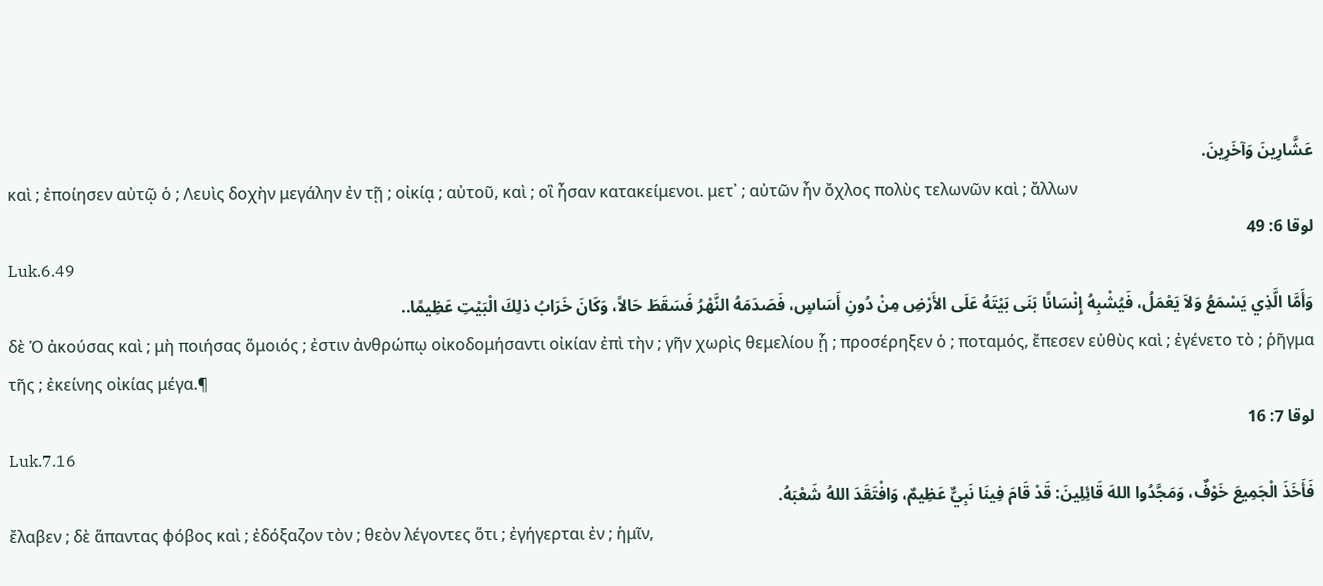عَشَّارِينَ وَآخَرِينَ.
καὶ ; ἐποίησεν αὐτῷ ὁ ; Λευὶς δοχὴν μεγάλην ἐν τῇ ; οἰκίᾳ ; αὐτοῦ, καὶ ; οἳ ἦσαν κατακείμενοι. μετ᾽ ; αὐτῶν ἦν ὄχλος πολὺς τελωνῶν καὶ ; ἄλλων
لوقا 6: 49
Luk.6.49
وَأَمَّا الَّذِي يَسْمَعُ وَلاَ يَعْمَلُ، فَيُشْبِهُ إِنْسَانًا بَنَى بَيْتَهُ عَلَى الأَرْضِ مِنْ دُونِ أَسَاسٍ، فَصَدَمَهُ النَّهْرُ فَسَقَطَ حَالاً، وَكَانَ خَرَابُ ذلِكَ الْبَيْتِ عَظِيمًا..
δὲ Ὁ ἀκούσας καὶ ; μὴ ποιήσας ὅμοιός ; ἐστιν ἀνθρώπῳ οἰκοδομήσαντι οἰκίαν ἐπὶ τὴν ; γῆν χωρὶς θεμελίου ᾗ ; προσέρηξεν ὁ ; ποταμός, ἔπεσεν εὐθὺς καὶ ; ἐγένετο τὸ ; ῥῆγμα τῆς ; ἐκείνης οἰκίας μέγα.¶
لوقا 7: 16
Luk.7.16
فَأَخَذَ الْجَمِيعَ خَوْفٌ، وَمَجَّدُوا اللهَ قَائِلِينَ: قَدْ قَامَ فِينَا نَبِيٌّ عَظِيمٌ، وَافْتَقَدَ اللهُ شَعْبَهُ.
ἔλαβεν ; δὲ ἅπαντας φόβος καὶ ; ἐδόξαζον τὸν ; θεὸν λέγοντες ὅτι ; ἐγήγερται ἐν ; ἡμῖν,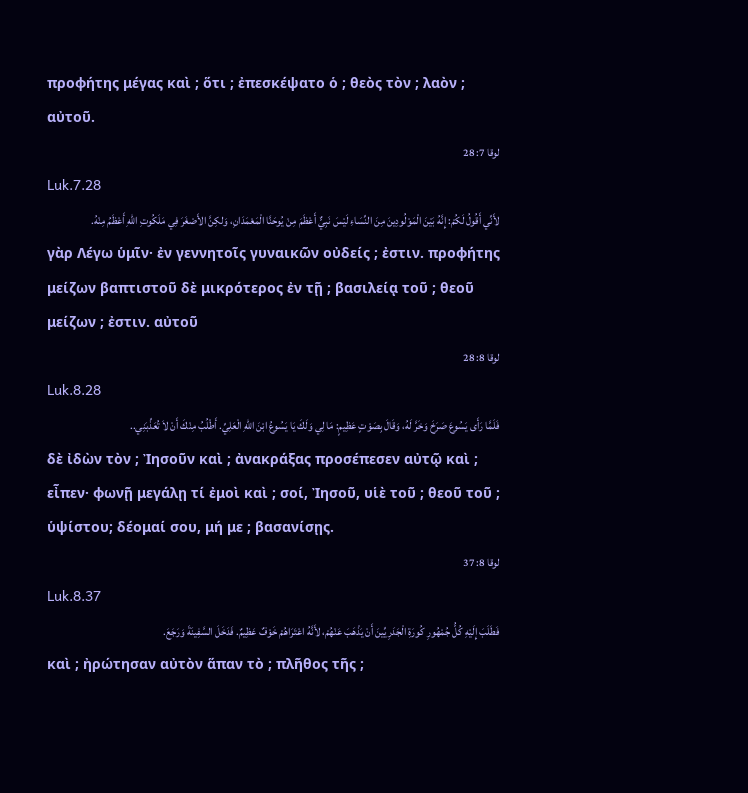προφήτης μέγας καὶ ; ὅτι ; ἐπεσκέψατο ὁ ; θεὸς τὸν ; λαὸν ; αὐτοῦ.
لوقا 7: 28
Luk.7.28
لأَنِّي أَقُولُ لَكُمْ: إِنَّهُ بَيْنَ الْمَوْلُودِينَ مِنَ النِّسَاءِ لَيْسَ نَبِيٌّ أَعْظَمَ مِنْ يُوحَنَّا الْمَعْمَدَانِ، وَلكِنَّ الأَصْغَرَ فِي مَلَكُوتِ اللهِ أَعْظَمُ مِنْهُ.
γὰρ Λέγω ὑμῖν· ἐν γεννητοῖς γυναικῶν οὐδείς ; ἐστιν. προφήτης μείζων βαπτιστοῦ δὲ μικρότερος ἐν τῇ ; βασιλείᾳ τοῦ ; θεοῦ μείζων ; ἐστιν. αὐτοῦ
لوقا 8: 28
Luk.8.28
فَلَمَّا رَأَى يَسُوعَ صَرَخَ وَخَرَّ لَهُ، وَقَالَ بِصَوْتٍ عَظِيمٍ: مَا لِي وَلَكَ يَا يَسُوعُ ابْنَ اللهِ الْعَلِيِّ. أَطْلُبُ مِنْكَ أَنْ لاَ تُعَذِّبَنِي..
δὲ ἰδὼν τὸν ; Ἰησοῦν καὶ ; ἀνακράξας προσέπεσεν αὐτῷ καὶ ; εἶπεν· φωνῇ μεγάλῃ τί ἐμοὶ καὶ ; σοί, Ἰησοῦ, υἱὲ τοῦ ; θεοῦ τοῦ ; ὑψίστου; δέομαί σου, μή με ; βασανίσῃς.
لوقا 8: 37
Luk.8.37
فَطَلَبَ إِلَيْهِ كُلُّ جُمْهُورِ كُورَةِ الْجَدَرِيِّينَ أَنْ يَذْهَبَ عَنْهُمْ، لأَنَّهُ اعْتَرَاهُمْ خَوْفٌ عَظِيمٌ. فَدَخَلَ السَّفِينَةَ وَرَجَعَ.
καὶ ; ἠρώτησαν αὐτὸν ἅπαν τὸ ; πλῆθος τῆς ;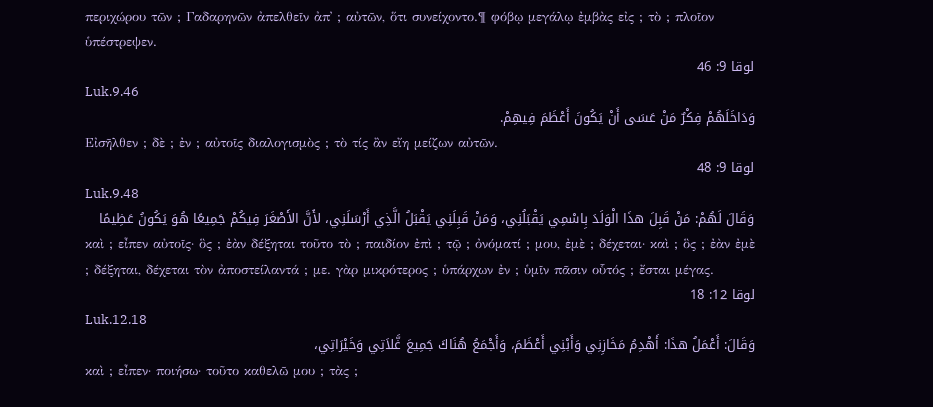περιχώρου τῶν ; Γαδαρηνῶν ἀπελθεῖν ἀπ᾽ ; αὐτῶν, ὅτι συνείχοντο.¶ φόβῳ μεγάλῳ ἐμβὰς εἰς ; τὸ ; πλοῖον ὑπέστρεψεν.
لوقا 9: 46
Luk.9.46
وَدَاخَلَهُمْ فِكْرٌ مَنْ عَسَى أَنْ يَكُونَ أَعْظَمَ فِيهِمْ.
Εἰσῆλθεν ; δὲ ; ἐν ; αὐτοῖς διαλογισμὸς ; τὸ τίς ἂν εἴη μείζων αὐτῶν.
لوقا 9: 48
Luk.9.48
وَقَالَ لَهُمْ: مَنْ قَبِلَ هذَا الْوَلَدَ بِاسْمِي يَقْبَلُنِي، وَمَنْ قَبِلَنِي يَقْبَلُ الَّذِي أَرْسَلَنِي، لأَنَّ الأَصْغَرَ فِيكُمْ جَمِيعًا هُوَ يَكُونُ عَظِيمًا
καὶ ; εἶπεν αὐτοῖς· ὃς ; ἐὰν δέξηται τοῦτο τὸ ; παιδίον ἐπὶ ; τῷ ; ὀνόματί ; μου, ἐμὲ ; δέχεται· καὶ ; ὃς ; ἐὰν ἐμὲ ; δέξηται, δέχεται τὸν ἀποστείλαντά ; με. γὰρ μικρότερος ; ὑπάρχων ἐν ; ὑμῖν πᾶσιν οὗτός ; ἔσται μέγας.
لوقا 12: 18
Luk.12.18
وَقَالَ: أَعْمَلُ هذَا: أَهْدِمُ مَخَازِنِي وَأَبْنِي أَعْظَمَ، وَأَجْمَعُ هُنَاكَ جَمِيعَ غَّلاَتِي وَخَيْرَاتِي،
καὶ ; εἶπεν· ποιήσω· τοῦτο καθελῶ μου ; τὰς ;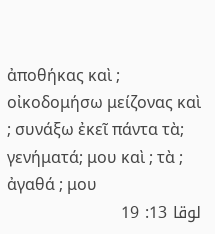ἀποθήκας καὶ ; οἰκοδομήσω μείζονας καὶ ; συνάξω ἐκεῖ πάντα τὰ; γενήματά; μου καὶ ; τὰ ; ἀγαθά ; μου
لوقا 13: 19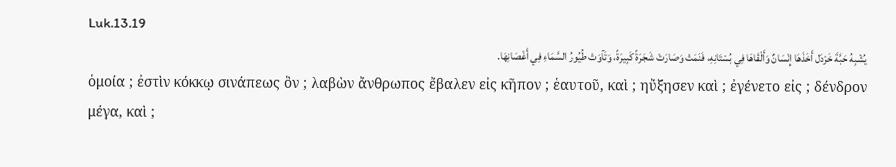Luk.13.19
يُشْبِهُ حَبَّةَ خَرْدَل أَخَذَهَا إِنْسَانٌ وَأَلْقَاهَا فِي بُسْتَانِهِ، فَنَمَتْ وَصَارَتْ شَجَرَةً كَبِيرَةً، وَتَآوَتْ طُيُورُ السَّمَاءِ فِي أَغْصَانِهَا.
ὁμοία ; ἐστὶν κόκκῳ σινάπεως ὃν ; λαβὼν ἄνθρωπος ἔβαλεν εἰς κῆπον ; ἑαυτοῦ, καὶ ; ηὔξησεν καὶ ; ἐγένετο εἰς ; δένδρον μέγα, καὶ ;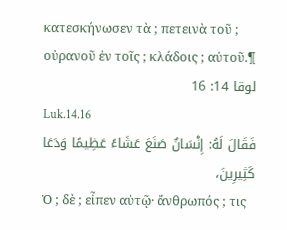κατεσκήνωσεν τὰ ; πετεινὰ τοῦ ; οὐρανοῦ ἐν τοῖς ; κλάδοις ; αὐτοῦ.¶
لوقا 14: 16
Luk.14.16
فَقَالَ لَهُ: إِنْسَانٌ صَنَعَ عَشَاءً عَظِيمًا وَدَعَا كَثِيرِينَ،
Ὁ ; δὲ ; εἶπεν αὐτῷ· ἄνθρωπός ; τις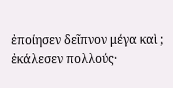ἐποίησεν δεῖπνον μέγα καὶ ; ἐκάλεσεν πολλούς·